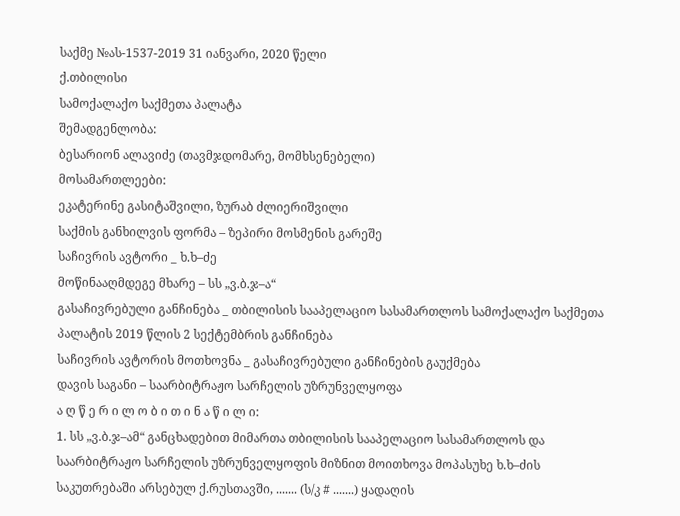საქმე №ას-1537-2019 31 იანვარი, 2020 წელი
ქ.თბილისი
სამოქალაქო საქმეთა პალატა
შემადგენლობა:
ბესარიონ ალავიძე (თავმჯდომარე, მომხსენებელი)
მოსამართლეები:
ეკატერინე გასიტაშვილი, ზურაბ ძლიერიშვილი
საქმის განხილვის ფორმა – ზეპირი მოსმენის გარეშე
საჩივრის ავტორი _ ხ.ხ–ძე
მოწინააღმდეგე მხარე – სს „ვ.ბ.ჯ–ა“
გასაჩივრებული განჩინება _ თბილისის სააპელაციო სასამართლოს სამოქალაქო საქმეთა პალატის 2019 წლის 2 სექტემბრის განჩინება
საჩივრის ავტორის მოთხოვნა _ გასაჩივრებული განჩინების გაუქმება
დავის საგანი – საარბიტრაჟო სარჩელის უზრუნველყოფა
ა ღ წ ე რ ი ლ ო ბ ი თ ი ნ ა წ ი ლ ი:
1. სს „ვ.ბ.ჯ–ამ“ განცხადებით მიმართა თბილისის სააპელაციო სასამართლოს და საარბიტრაჟო სარჩელის უზრუნველყოფის მიზნით მოითხოვა მოპასუხე ხ.ხ–ძის საკუთრებაში არსებულ ქ.რუსთავში, ....... (ს/კ # .......) ყადაღის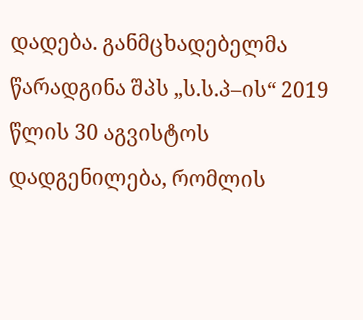დადება. განმცხადებელმა წარადგინა შპს „ს.ს.პ–ის“ 2019 წლის 30 აგვისტოს დადგენილება, რომლის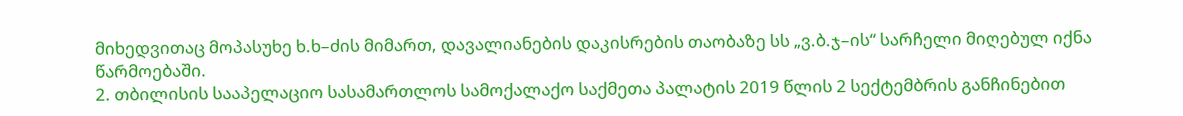მიხედვითაც მოპასუხე ხ.ხ–ძის მიმართ, დავალიანების დაკისრების თაობაზე სს „ვ.ბ.ჯ–ის“ სარჩელი მიღებულ იქნა წარმოებაში.
2. თბილისის სააპელაციო სასამართლოს სამოქალაქო საქმეთა პალატის 2019 წლის 2 სექტემბრის განჩინებით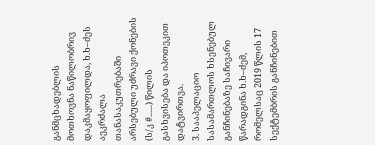განმცხადებლის მოთხოვნა ნაწილობრივ დაკმაყოფილდა, ხ.ხ–ძეს აეკრძალა თანასაკუთრებაში არსებული უძრავი ქონების (ს/კ #......) წილის გასხვისება და იპოთეკით დატვირთვა.
3. სააპელაციო სასამართლოს ხსენებულ განჩინებაზე საჩივარი წარადგინა ხ.ხ–ძემ, რომელსაც 2019 წლის 17 სექტემბრის განჩინებით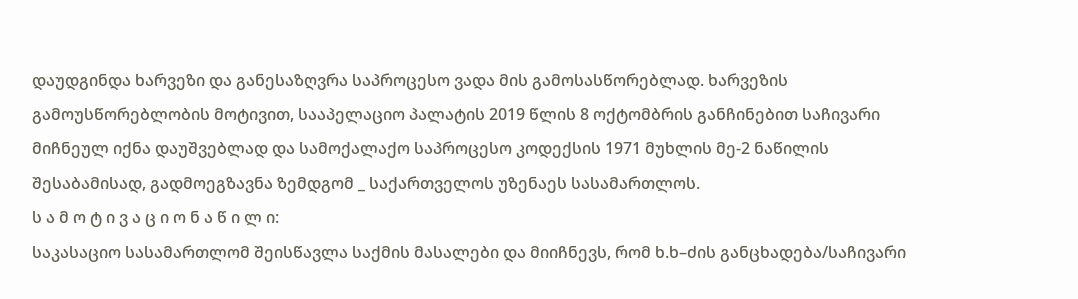დაუდგინდა ხარვეზი და განესაზღვრა საპროცესო ვადა მის გამოსასწორებლად. ხარვეზის გამოუსწორებლობის მოტივით, სააპელაციო პალატის 2019 წლის 8 ოქტომბრის განჩინებით საჩივარი მიჩნეულ იქნა დაუშვებლად და სამოქალაქო საპროცესო კოდექსის 1971 მუხლის მე-2 ნაწილის შესაბამისად, გადმოეგზავნა ზემდგომ _ საქართველოს უზენაეს სასამართლოს.
ს ა მ ო ტ ი ვ ა ც ი ო ნ ა წ ი ლ ი:
საკასაციო სასამართლომ შეისწავლა საქმის მასალები და მიიჩნევს, რომ ხ.ხ–ძის განცხადება/საჩივარი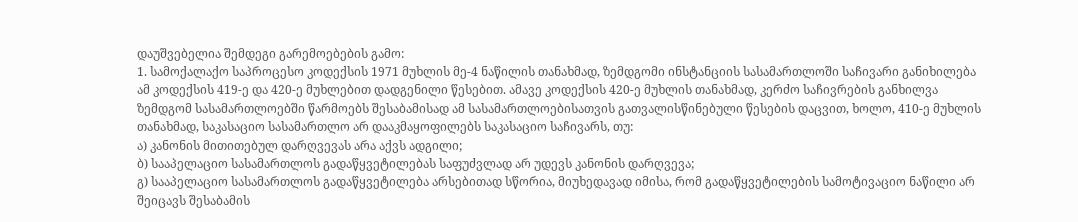დაუშვებელია შემდეგი გარემოებების გამო:
1. სამოქალაქო საპროცესო კოდექსის 1971 მუხლის მე-4 ნაწილის თანახმად, ზემდგომი ინსტანციის სასამართლოში საჩივარი განიხილება ამ კოდექსის 419-ე და 420-ე მუხლებით დადგენილი წესებით. ამავე კოდექსის 420-ე მუხლის თანახმად, კერძო საჩივრების განხილვა ზემდგომ სასამართლოებში წარმოებს შესაბამისად ამ სასამართლოებისათვის გათვალისწინებული წესების დაცვით, ხოლო, 410-ე მუხლის თანახმად, საკასაციო სასამართლო არ დააკმაყოფილებს საკასაციო საჩივარს, თუ:
ა) კანონის მითითებულ დარღვევას არა აქვს ადგილი;
ბ) სააპელაციო სასამართლოს გადაწყვეტილებას საფუძვლად არ უდევს კანონის დარღვევა;
გ) სააპელაციო სასამართლოს გადაწყვეტილება არსებითად სწორია, მიუხედავად იმისა, რომ გადაწყვეტილების სამოტივაციო ნაწილი არ შეიცავს შესაბამის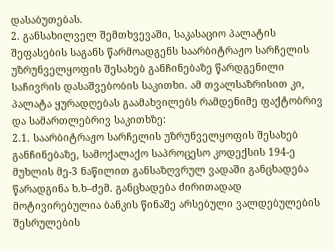დასაბუთებას.
2. განსახილველ შემთხვევაში, საკასაციო პალატის შეფასების საგანს წარმოადგენს საარბიტრაჟო სარჩელის უზრუნველყოფის შესახებ განჩინებაზე წარდგენილი საჩივრის დასაშვებობის საკითხი. ამ თვალსაზრისით კი, პალატა ყურადღებას გაამახვილებს რამდენიმე ფაქტობრივ და სამართლებრივ საკითხზე:
2.1. საარბიტრაჟო სარჩელის უზრუნველყოფის შესახებ განჩინებაზე, სამოქალაქო საპროცესო კოდექსის 194-ე მუხლის მე-3 ნაწილით განსაზღვრულ ვადაში განცხადება წარადგინა ხ.ხ–ძემ. განცხადება ძირითადად მოტივირებულია ბანკის წინაშე არსებული ვალდებულების შესრულების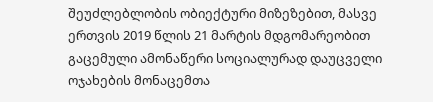შეუძლებლობის ობიექტური მიზეზებით, მასვე ერთვის 2019 წლის 21 მარტის მდგომარეობით გაცემული ამონაწერი სოციალურად დაუცველი ოჯახების მონაცემთა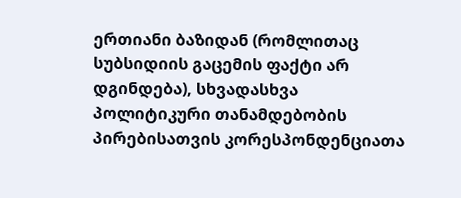ერთიანი ბაზიდან (რომლითაც სუბსიდიის გაცემის ფაქტი არ დგინდება), სხვადასხვა პოლიტიკური თანამდებობის პირებისათვის კორესპონდენციათა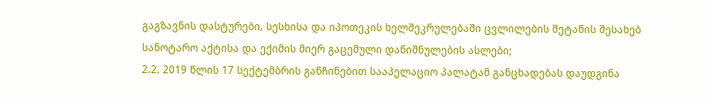გაგზავნის დასტურები, სესხისა და იპოთეკის ხელშეკრულებაში ცვლილების შეტანის შესახებ სანოტარო აქტისა და ექიმის მიერ გაცემული დანიშნულების ასლები;
2.2. 2019 წლის 17 სექტემბრის განჩინებით სააპელაციო პალატამ განცხადებას დაუდგინა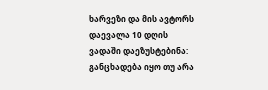ხარვეზი და მის ავტორს დაევალა 10 დღის ვადაში დაეზუსტებინა: განცხადება იყო თუ არა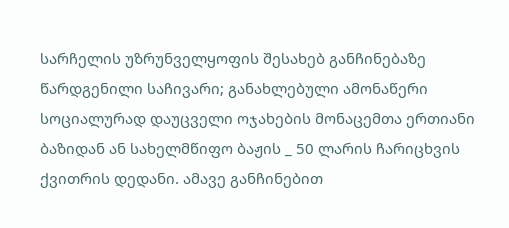სარჩელის უზრუნველყოფის შესახებ განჩინებაზე წარდგენილი საჩივარი; განახლებული ამონაწერი სოციალურად დაუცველი ოჯახების მონაცემთა ერთიანი ბაზიდან ან სახელმწიფო ბაჟის _ 50 ლარის ჩარიცხვის ქვითრის დედანი. ამავე განჩინებით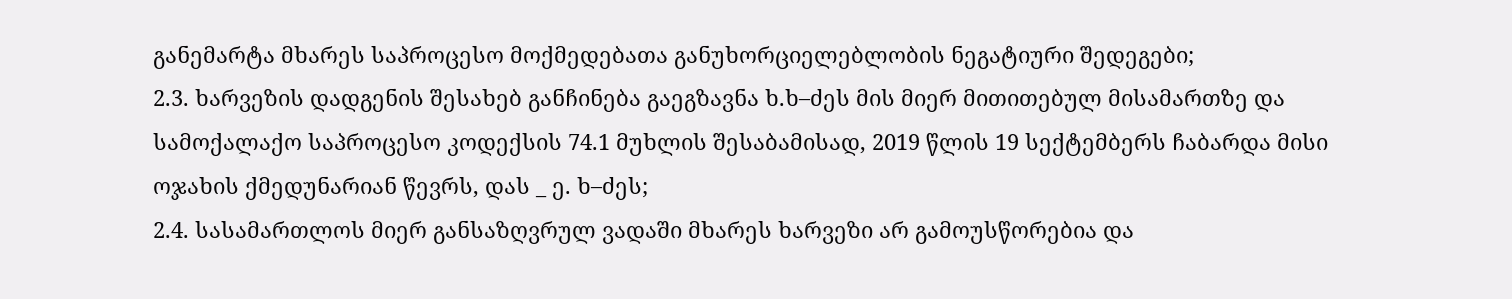განემარტა მხარეს საპროცესო მოქმედებათა განუხორციელებლობის ნეგატიური შედეგები;
2.3. ხარვეზის დადგენის შესახებ განჩინება გაეგზავნა ხ.ხ–ძეს მის მიერ მითითებულ მისამართზე და სამოქალაქო საპროცესო კოდექსის 74.1 მუხლის შესაბამისად, 2019 წლის 19 სექტემბერს ჩაბარდა მისი ოჯახის ქმედუნარიან წევრს, დას _ ე. ხ–ძეს;
2.4. სასამართლოს მიერ განსაზღვრულ ვადაში მხარეს ხარვეზი არ გამოუსწორებია და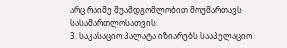არც რაიმე შუამდგომლობით მოუმართავს სასამართლოსათვის.
3. საკასაციო პალატა იზიარებს სააპელაციო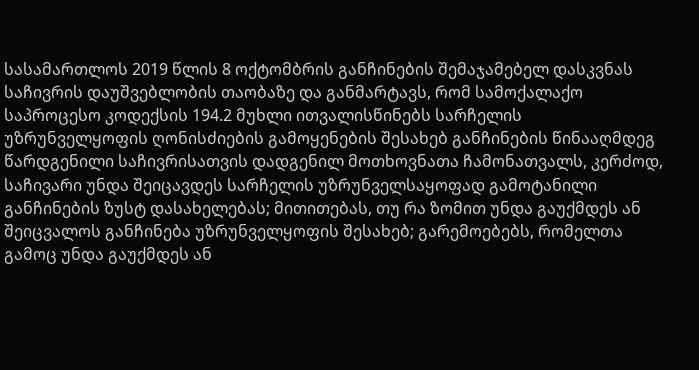სასამართლოს 2019 წლის 8 ოქტომბრის განჩინების შემაჯამებელ დასკვნას საჩივრის დაუშვებლობის თაობაზე და განმარტავს, რომ სამოქალაქო საპროცესო კოდექსის 194.2 მუხლი ითვალისწინებს სარჩელის უზრუნველყოფის ღონისძიების გამოყენების შესახებ განჩინების წინააღმდეგ წარდგენილი საჩივრისათვის დადგენილ მოთხოვნათა ჩამონათვალს, კერძოდ, საჩივარი უნდა შეიცავდეს სარჩელის უზრუნველსაყოფად გამოტანილი განჩინების ზუსტ დასახელებას; მითითებას, თუ რა ზომით უნდა გაუქმდეს ან შეიცვალოს განჩინება უზრუნველყოფის შესახებ; გარემოებებს, რომელთა გამოც უნდა გაუქმდეს ან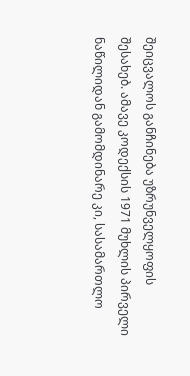შეიცვალოს განჩინება უზრუნველყოფის შესახებ. ამავე კოდექსის 1971 მუხლის პირველი ნაწილიდან გამომდინარე კი, სასამართლო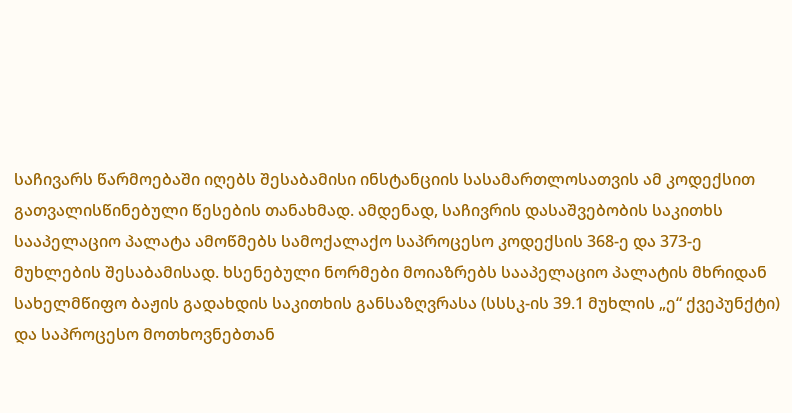საჩივარს წარმოებაში იღებს შესაბამისი ინსტანციის სასამართლოსათვის ამ კოდექსით გათვალისწინებული წესების თანახმად. ამდენად, საჩივრის დასაშვებობის საკითხს სააპელაციო პალატა ამოწმებს სამოქალაქო საპროცესო კოდექსის 368-ე და 373-ე მუხლების შესაბამისად. ხსენებული ნორმები მოიაზრებს სააპელაციო პალატის მხრიდან სახელმწიფო ბაჟის გადახდის საკითხის განსაზღვრასა (სსსკ-ის 39.1 მუხლის „ე“ ქვეპუნქტი) და საპროცესო მოთხოვნებთან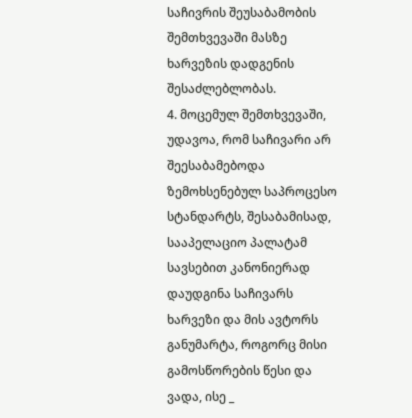საჩივრის შეუსაბამობის შემთხვევაში მასზე ხარვეზის დადგენის შესაძლებლობას.
4. მოცემულ შემთხვევაში, უდავოა, რომ საჩივარი არ შეესაბამებოდა ზემოხსენებულ საპროცესო სტანდარტს, შესაბამისად, სააპელაციო პალატამ სავსებით კანონიერად დაუდგინა საჩივარს ხარვეზი და მის ავტორს განუმარტა, როგორც მისი გამოსწორების წესი და ვადა, ისე _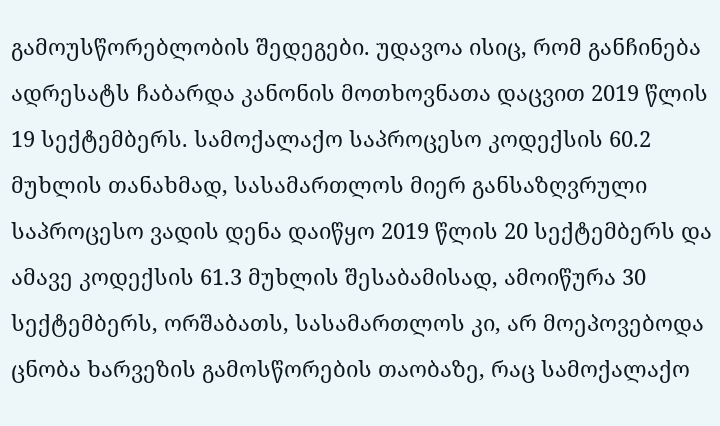გამოუსწორებლობის შედეგები. უდავოა ისიც, რომ განჩინება ადრესატს ჩაბარდა კანონის მოთხოვნათა დაცვით 2019 წლის 19 სექტემბერს. სამოქალაქო საპროცესო კოდექსის 60.2 მუხლის თანახმად, სასამართლოს მიერ განსაზღვრული საპროცესო ვადის დენა დაიწყო 2019 წლის 20 სექტემბერს და ამავე კოდექსის 61.3 მუხლის შესაბამისად, ამოიწურა 30 სექტემბერს, ორშაბათს, სასამართლოს კი, არ მოეპოვებოდა ცნობა ხარვეზის გამოსწორების თაობაზე, რაც სამოქალაქო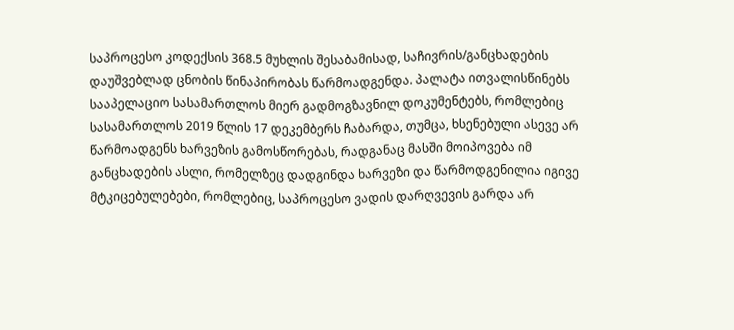საპროცესო კოდექსის 368.5 მუხლის შესაბამისად, საჩივრის/განცხადების დაუშვებლად ცნობის წინაპირობას წარმოადგენდა. პალატა ითვალისწინებს სააპელაციო სასამართლოს მიერ გადმოგზავნილ დოკუმენტებს, რომლებიც სასამართლოს 2019 წლის 17 დეკემბერს ჩაბარდა, თუმცა, ხსენებული ასევე არ წარმოადგენს ხარვეზის გამოსწორებას, რადგანაც მასში მოიპოვება იმ განცხადების ასლი, რომელზეც დადგინდა ხარვეზი და წარმოდგენილია იგივე მტკიცებულებები, რომლებიც, საპროცესო ვადის დარღვევის გარდა არ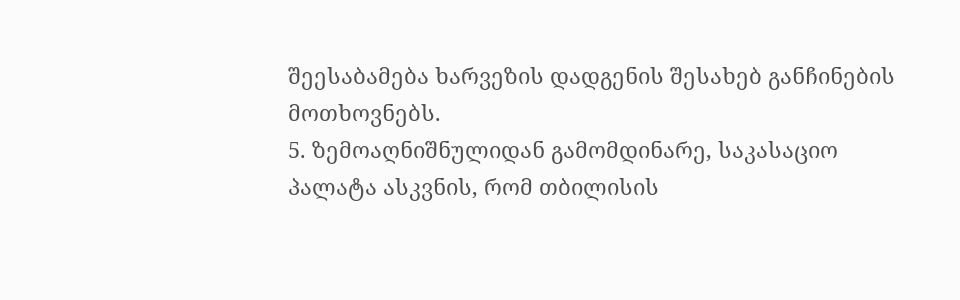შეესაბამება ხარვეზის დადგენის შესახებ განჩინების მოთხოვნებს.
5. ზემოაღნიშნულიდან გამომდინარე, საკასაციო პალატა ასკვნის, რომ თბილისის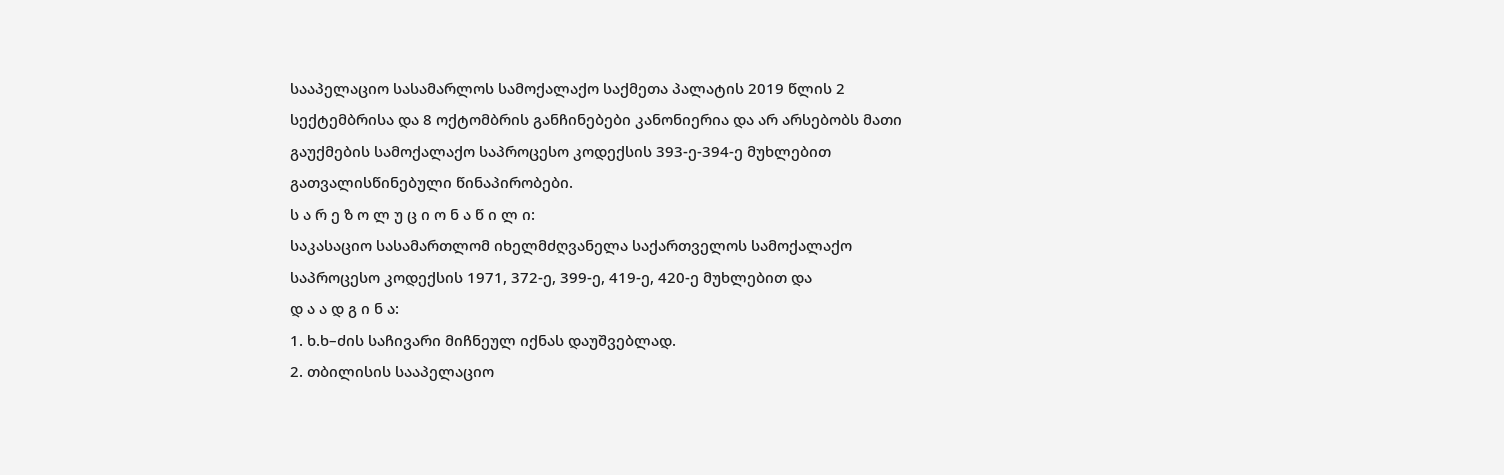სააპელაციო სასამარლოს სამოქალაქო საქმეთა პალატის 2019 წლის 2 სექტემბრისა და 8 ოქტომბრის განჩინებები კანონიერია და არ არსებობს მათი გაუქმების სამოქალაქო საპროცესო კოდექსის 393-ე-394-ე მუხლებით გათვალისწინებული წინაპირობები.
ს ა რ ე ზ ო ლ უ ც ი ო ნ ა წ ი ლ ი:
საკასაციო სასამართლომ იხელმძღვანელა საქართველოს სამოქალაქო საპროცესო კოდექსის 1971, 372-ე, 399-ე, 419-ე, 420-ე მუხლებით და
დ ა ა დ გ ი ნ ა:
1. ხ.ხ–ძის საჩივარი მიჩნეულ იქნას დაუშვებლად.
2. თბილისის სააპელაციო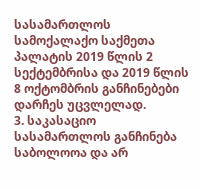სასამართლოს სამოქალაქო საქმეთა პალატის 2019 წლის 2 სექტემბრისა და 2019 წლის 8 ოქტომბრის განჩინებები დარჩეს უცვლელად.
3. საკასაციო სასამართლოს განჩინება საბოლოოა და არ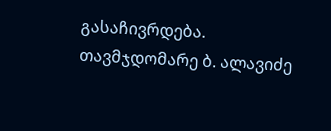გასაჩივრდება.
თავმჯდომარე ბ. ალავიძე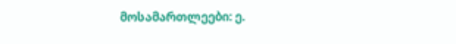მოსამართლეები: ე.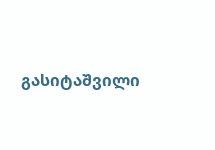გასიტაშვილი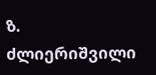ზ. ძლიერიშვილი